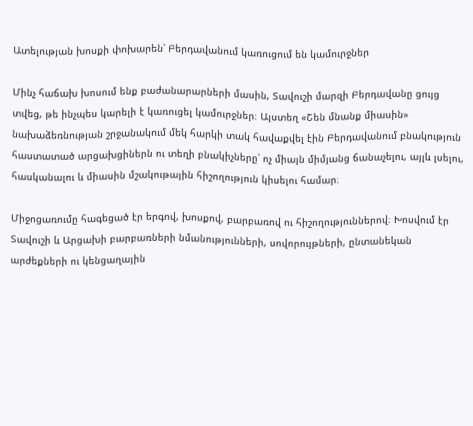Ատելության խոսքի փոխարեն՝ Բերդավանում կառուցում են կամուրջներ

Մինչ հաճախ խոսում ենք բաժանարարների մասին, Տավուշի մարզի Բերդավանը ցույց տվեց, թե ինչպես կարելի է կառուցել կամուրջներ։ Այստեղ «Շեն մնանք միասին» նախաձեռնության շրջանակում մեկ հարկի տակ հավաքվել էին Բերդավանում բնակություն հաստատած արցախցիներն ու տեղի բնակիչները՝ ոչ միայն միմյանց ճանաչելու, այլև լսելու, հասկանալու և միասին մշակութային հիշողություն կիսելու համար։

Միջոցառումը հագեցած էր երգով, խոսքով, բարբառով ու հիշողություններով։ Խոսվում էր Տավուշի և Արցախի բարբառների նմանությունների, սովորույթների, ընտանեկան արժեքների ու կենցաղային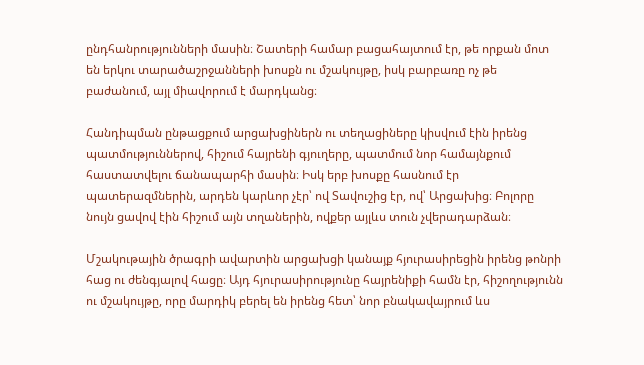ընդհանրությունների մասին։ Շատերի համար բացահայտում էր, թե որքան մոտ են երկու տարածաշրջանների խոսքն ու մշակույթը, իսկ բարբառը ոչ թե բաժանում, այլ միավորում է մարդկանց։

Հանդիպման ընթացքում արցախցիներն ու տեղացիները կիսվում էին իրենց պատմություններով, հիշում հայրենի գյուղերը, պատմում նոր համայնքում հաստատվելու ճանապարհի մասին։ Իսկ երբ խոսքը հասնում էր պատերազմներին, արդեն կարևոր չէր՝ ով Տավուշից էր, ով՝ Արցախից։ Բոլորը նույն ցավով էին հիշում այն տղաներին, ովքեր այլևս տուն չվերադարձան։

Մշակութային ծրագրի ավարտին արցախցի կանայք հյուրասիրեցին իրենց թոնրի հաց ու ժենգյալով հացը։ Այդ հյուրասիրությունը հայրենիքի համն էր, հիշողությունն ու մշակույթը, որը մարդիկ բերել են իրենց հետ՝ նոր բնակավայրում ևս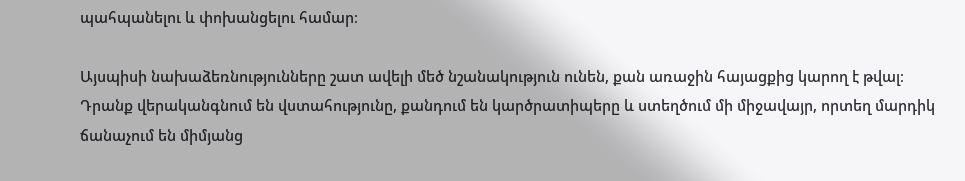պահպանելու և փոխանցելու համար։

Այսպիսի նախաձեռնությունները շատ ավելի մեծ նշանակություն ունեն, քան առաջին հայացքից կարող է թվալ։ Դրանք վերականգնում են վստահությունը, քանդում են կարծրատիպերը և ստեղծում մի միջավայր, որտեղ մարդիկ ճանաչում են միմյանց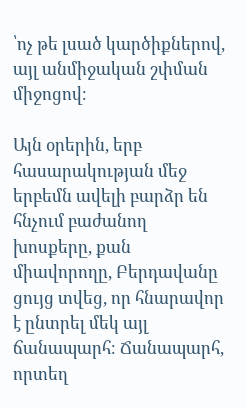՝ոչ թե լսած կարծիքներով, այլ անմիջական շփման միջոցով։

Այն օրերին, երբ հասարակության մեջ երբեմն ավելի բարձր են հնչում բաժանող խոսքերը, քան միավորողը, Բերդավանը ցույց տվեց, որ հնարավոր է ընտրել մեկ այլ ճանապարհ։ Ճանապարհ, որտեղ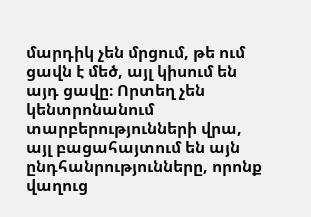մարդիկ չեն մրցում, թե ում ցավն է մեծ, այլ կիսում են այդ ցավը։ Որտեղ չեն կենտրոնանում տարբերությունների վրա, այլ բացահայտում են այն ընդհանրությունները, որոնք վաղուց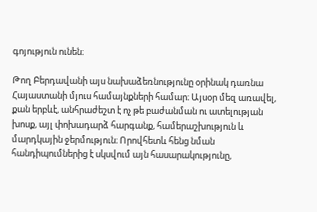գոյություն ունեն։

Թող Բերդավանի այս նախաձեռնությունը օրինակ դառնա Հայաստանի մյուս համայնքների համար։ Այսօր մեզ առավել, քան երբևէ, անհրաժեշտ է ոչ թե բաժանման ու ատելության խոսք, այլ փոխադարձ հարգանք, համերաշխություն և մարդկային ջերմություն։ Որովհետև հենց նման հանդիպումներից է սկսվում այն հասարակությունը,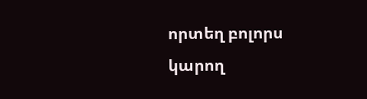որտեղ բոլորս կարող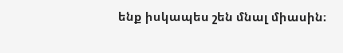ենք իսկապես շեն մնալ միասին։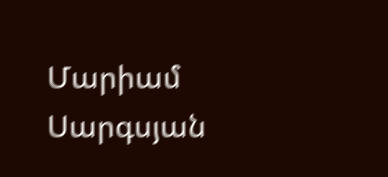Մարիամ Սարգսյան